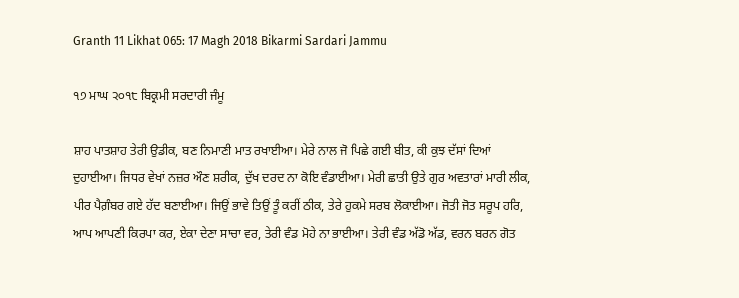Granth 11 Likhat 065: 17 Magh 2018 Bikarmi Sardari Jammu

੧੭ ਮਾਘ ੨੦੧੮ ਬਿਕ੍ਰਮੀ ਸਰਦਾਰੀ ਜੰਮੂ

ਸ਼ਾਹ ਪਾਤਸ਼ਾਹ ਤੇਰੀ ਉਡੀਕ, ਬਣ ਨਿਮਾਣੀ ਮਾਤ ਰਖਾਈਆ। ਮੇਰੇ ਨਾਲ ਜੋ ਪਿਛੇ ਗਈ ਬੀਤ, ਕੀ ਕੁਝ ਦੱਸਾਂ ਦਿਆਂ ਦੁਹਾਈਆ। ਜਿਧਰ ਵੇਖਾਂ ਨਜ਼ਰ ਔਣ ਸ਼ਰੀਕ, ਦੁੱਖ ਦਰਦ ਨਾ ਕੋਇ ਵੰਡਾਈਆ। ਮੇਰੀ ਛਾਤੀ ਉਤੇ ਗੁਰ ਅਵਤਾਰਾਂ ਮਾਰੀ ਲੀਕ, ਪੀਰ ਪੈਗ਼ੰਬਰ ਗਏ ਹੱਦ ਬਣਾਈਆ। ਜਿਉਂ ਭਾਵੇ ਤਿਉਂ ਤੂੰ ਕਰੀਂ ਠੀਕ, ਤੇਰੇ ਹੁਕਮੇ ਸਰਬ ਲੋਕਾਈਆ। ਜੋਤੀ ਜੋਤ ਸਰੂਪ ਹਰਿ, ਆਪ ਆਪਣੀ ਕਿਰਪਾ ਕਰ, ਏਕਾ ਦੇਣਾ ਸਾਚਾ ਵਰ, ਤੇਰੀ ਵੰਡ ਮੋਹੇ ਨਾ ਭਾਈਆ। ਤੇਰੀ ਵੰਡ ਅੱਡੋ ਅੱਡ, ਵਰਨ ਬਰਨ ਗੋਤ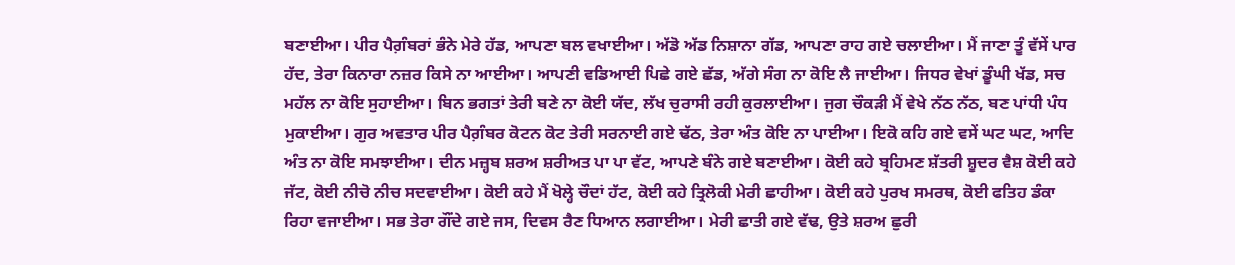ਬਣਾਈਆ। ਪੀਰ ਪੈਗ਼ੰਬਰਾਂ ਭੰਨੇ ਮੇਰੇ ਹੱਡ, ਆਪਣਾ ਬਲ ਵਖਾਈਆ। ਅੱਡੋ ਅੱਡ ਨਿਸ਼ਾਨਾ ਗੱਡ, ਆਪਣਾ ਰਾਹ ਗਏ ਚਲਾਈਆ। ਮੈਂ ਜਾਣਾ ਤੂੰ ਵੱਸੇਂ ਪਾਰ ਹੱਦ, ਤੇਰਾ ਕਿਨਾਰਾ ਨਜ਼ਰ ਕਿਸੇ ਨਾ ਆਈਆ। ਆਪਣੀ ਵਡਿਆਈ ਪਿਛੇ ਗਏ ਛੱਡ, ਅੱਗੇ ਸੰਗ ਨਾ ਕੋਇ ਲੈ ਜਾਈਆ। ਜਿਧਰ ਵੇਖਾਂ ਡੂੰਘੀ ਖੱਡ, ਸਚ ਮਹੱਲ ਨਾ ਕੋਇ ਸੁਹਾਈਆ। ਬਿਨ ਭਗਤਾਂ ਤੇਰੀ ਬਣੇ ਨਾ ਕੋਈ ਯੱਦ, ਲੱਖ ਚੁਰਾਸੀ ਰਹੀ ਕੁਰਲਾਈਆ। ਜੁਗ ਚੌਕੜੀ ਮੈਂ ਵੇਖੇ ਨੱਠ ਨੱਠ, ਬਣ ਪਾਂਧੀ ਪੰਧ ਮੁਕਾਈਆ। ਗੁਰ ਅਵਤਾਰ ਪੀਰ ਪੈਗ਼ੰਬਰ ਕੋਟਨ ਕੋਟ ਤੇਰੀ ਸਰਨਾਈ ਗਏ ਢੱਠ, ਤੇਰਾ ਅੰਤ ਕੋਇ ਨਾ ਪਾਈਆ। ਇਕੋ ਕਹਿ ਗਏ ਵਸੇਂ ਘਟ ਘਟ, ਆਦਿ ਅੰਤ ਨਾ ਕੋਇ ਸਮਝਾਈਆ। ਦੀਨ ਮਜ਼੍ਹਬ ਸ਼ਰਅ ਸ਼ਰੀਅਤ ਪਾ ਪਾ ਵੱਟ, ਆਪਣੇ ਬੰਨੇ ਗਏ ਬਣਾਈਆ। ਕੋਈ ਕਹੇ ਬ੍ਰਹਿਮਣ ਸ਼ੱਤਰੀ ਸ਼ੂਦਰ ਵੈਸ਼ ਕੋਈ ਕਹੇ ਜੱਟ, ਕੋਈ ਨੀਚੋ ਨੀਚ ਸਦਵਾਈਆ। ਕੋਈ ਕਹੇ ਮੈਂ ਖੋਲ੍ਹੇ ਚੌਦਾਂ ਹੱਟ, ਕੋਈ ਕਹੇ ਤ੍ਰਿਲੋਕੀ ਮੇਰੀ ਛਾਹੀਆ। ਕੋਈ ਕਹੇ ਪੁਰਖ ਸਮਰਥ, ਕੋਈ ਫਤਿਹ ਡੰਕਾ ਰਿਹਾ ਵਜਾਈਆ। ਸਭ ਤੇਰਾ ਗੌਂਦੇ ਗਏ ਜਸ, ਦਿਵਸ ਰੈਣ ਧਿਆਨ ਲਗਾਈਆ। ਮੇਰੀ ਛਾਤੀ ਗਏ ਵੱਢ, ਉਤੇ ਸ਼ਰਅ ਛੁਰੀ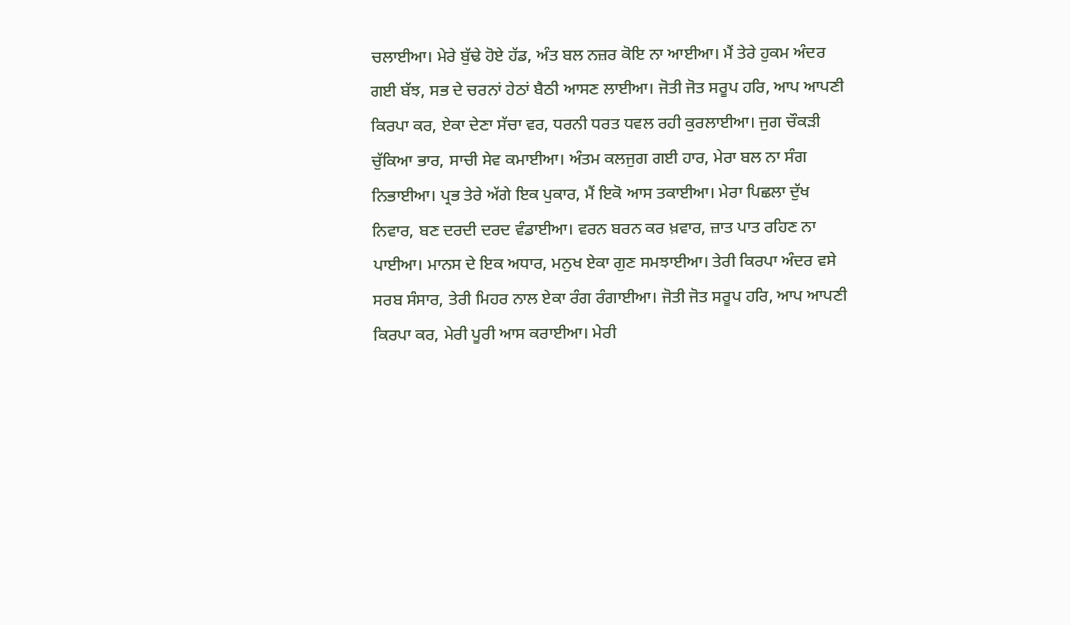ਚਲਾਈਆ। ਮੇਰੇ ਬੁੱਢੇ ਹੋਏ ਹੱਡ, ਅੰਤ ਬਲ ਨਜ਼ਰ ਕੋਇ ਨਾ ਆਈਆ। ਮੈਂ ਤੇਰੇ ਹੁਕਮ ਅੰਦਰ ਗਈ ਬੱਝ, ਸਭ ਦੇ ਚਰਨਾਂ ਹੇਠਾਂ ਬੈਠੀ ਆਸਣ ਲਾਈਆ। ਜੋਤੀ ਜੋਤ ਸਰੂਪ ਹਰਿ, ਆਪ ਆਪਣੀ ਕਿਰਪਾ ਕਰ, ਏਕਾ ਦੇਣਾ ਸੱਚਾ ਵਰ, ਧਰਨੀ ਧਰਤ ਧਵਲ ਰਹੀ ਕੁਰਲਾਈਆ। ਜੁਗ ਚੌਕੜੀ ਚੁੱਕਿਆ ਭਾਰ, ਸਾਚੀ ਸੇਵ ਕਮਾਈਆ। ਅੰਤਮ ਕਲਜੁਗ ਗਈ ਹਾਰ, ਮੇਰਾ ਬਲ ਨਾ ਸੰਗ ਨਿਭਾਈਆ। ਪ੍ਰਭ ਤੇਰੇ ਅੱਗੇ ਇਕ ਪੁਕਾਰ, ਮੈਂ ਇਕੋ ਆਸ ਤਕਾਈਆ। ਮੇਰਾ ਪਿਛਲਾ ਦੁੱਖ ਨਿਵਾਰ, ਬਣ ਦਰਦੀ ਦਰਦ ਵੰਡਾਈਆ। ਵਰਨ ਬਰਨ ਕਰ ਖ਼ਵਾਰ, ਜ਼ਾਤ ਪਾਤ ਰਹਿਣ ਨਾ ਪਾਈਆ। ਮਾਨਸ ਦੇ ਇਕ ਅਧਾਰ, ਮਨੁਖ ਏਕਾ ਗੁਣ ਸਮਝਾਈਆ। ਤੇਰੀ ਕਿਰਪਾ ਅੰਦਰ ਵਸੇ ਸਰਬ ਸੰਸਾਰ, ਤੇਰੀ ਮਿਹਰ ਨਾਲ ਏਕਾ ਰੰਗ ਰੰਗਾਈਆ। ਜੋਤੀ ਜੋਤ ਸਰੂਪ ਹਰਿ, ਆਪ ਆਪਣੀ ਕਿਰਪਾ ਕਰ, ਮੇਰੀ ਪੂਰੀ ਆਸ ਕਰਾਈਆ। ਮੇਰੀ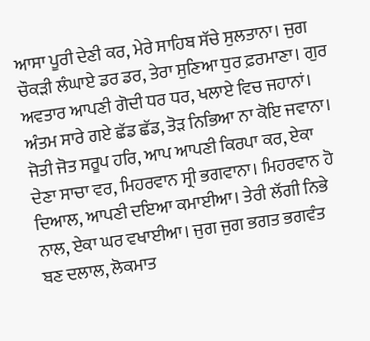ਆਸਾ ਪੂਰੀ ਦੇਣੀ ਕਰ, ਮੇਰੇ ਸਾਹਿਬ ਸੱਚੇ ਸੁਲਤਾਨਾ। ਜੁਗ ਚੌਕੜੀ ਲੰਘਾਏ ਡਰ ਡਰ, ਤੇਰਾ ਸੁਣਿਆ ਧੁਰ ਫ਼ਰਮਾਣਾ। ਗੁਰ ਅਵਤਾਰ ਆਪਣੀ ਗੋਦੀ ਧਰ ਧਰ, ਖਲਾਏ ਵਿਚ ਜਹਾਨਾਂ। ਅੰਤਮ ਸਾਰੇ ਗਏ ਛੱਡ ਛੱਡ, ਤੋੜ ਨਿਭਿਆ ਨਾ ਕੋਇ ਜਵਾਨਾ। ਜੋਤੀ ਜੋਤ ਸਰੂਪ ਹਰਿ, ਆਪ ਆਪਣੀ ਕਿਰਪਾ ਕਰ, ਏਕਾ ਦੇਣਾ ਸਾਚਾ ਵਰ, ਮਿਹਰਵਾਨ ਸ੍ਰੀ ਭਗਵਾਨਾ। ਮਿਹਰਵਾਨ ਹੋ ਦਿਆਲ, ਆਪਣੀ ਦਇਆ ਕਮਾਈਆ। ਤੇਰੀ ਲੱਗੀ ਨਿਭੇ ਨਾਲ, ਏਕਾ ਘਰ ਵਖਾਈਆ। ਜੁਗ ਜੁਗ ਭਗਤ ਭਗਵੰਤ ਬਣ ਦਲਾਲ, ਲੋਕਮਾਤ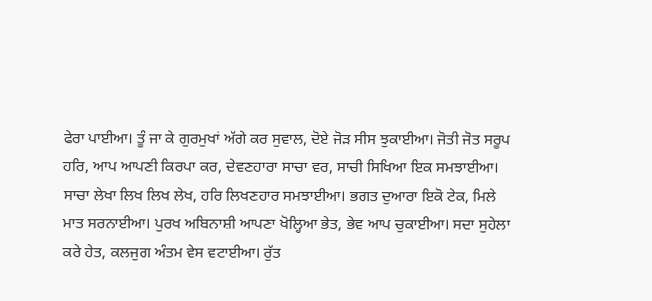ਫੇਰਾ ਪਾਈਆ। ਤੂੰ ਜਾ ਕੇ ਗੁਰਮੁਖਾਂ ਅੱਗੇ ਕਰ ਸੁਵਾਲ, ਦੋਏ ਜੋੜ ਸੀਸ ਝੁਕਾਈਆ। ਜੋਤੀ ਜੋਤ ਸਰੂਪ ਹਰਿ, ਆਪ ਆਪਣੀ ਕਿਰਪਾ ਕਰ, ਦੇਵਣਹਾਰਾ ਸਾਚਾ ਵਰ, ਸਾਚੀ ਸਿਖਿਆ ਇਕ ਸਮਝਾਈਆ। ਸਾਚਾ ਲੇਖਾ ਲਿਖ ਲਿਖ ਲੇਖ, ਹਰਿ ਲਿਖਣਹਾਰ ਸਮਝਾਈਆ। ਭਗਤ ਦੁਆਰਾ ਇਕੋ ਟੇਕ, ਮਿਲੇ ਮਾਤ ਸਰਨਾਈਆ। ਪੁਰਖ ਅਬਿਨਾਸ਼ੀ ਆਪਣਾ ਖੋਲ੍ਹਿਆ ਭੇਤ, ਭੇਵ ਆਪ ਚੁਕਾਈਆ। ਸਦਾ ਸੁਹੇਲਾ ਕਰੇ ਹੇਤ, ਕਲਜੁਗ ਅੰਤਮ ਵੇਸ ਵਟਾਈਆ। ਰੁੱਤ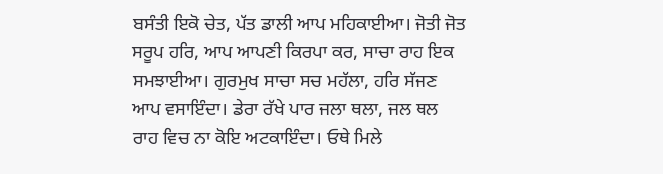ਬਸੰਤੀ ਇਕੋ ਚੇਤ, ਪੱਤ ਡਾਲੀ ਆਪ ਮਹਿਕਾਈਆ। ਜੋਤੀ ਜੋਤ ਸਰੂਪ ਹਰਿ, ਆਪ ਆਪਣੀ ਕਿਰਪਾ ਕਰ, ਸਾਚਾ ਰਾਹ ਇਕ ਸਮਝਾਈਆ। ਗੁਰਮੁਖ ਸਾਚਾ ਸਚ ਮਹੱਲਾ, ਹਰਿ ਸੱਜਣ ਆਪ ਵਸਾਇੰਦਾ। ਡੇਰਾ ਰੱਖੇ ਪਾਰ ਜਲਾ ਥਲਾ, ਜਲ ਥਲ ਰਾਹ ਵਿਚ ਨਾ ਕੋਇ ਅਟਕਾਇੰਦਾ। ਓਥੇ ਮਿਲੇ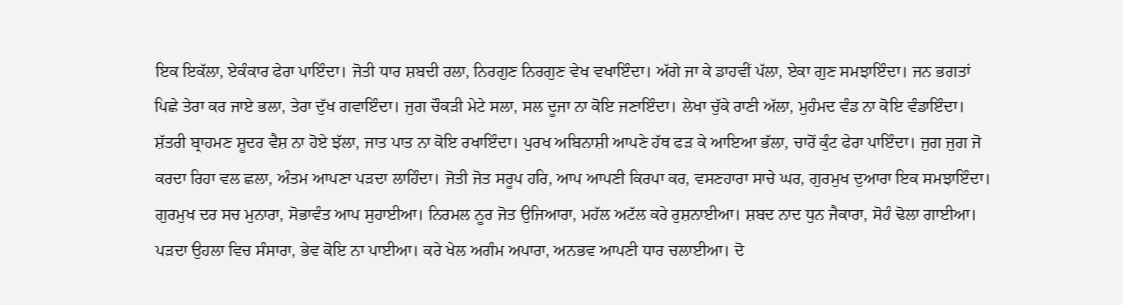ਇਕ ਇਕੱਲਾ, ਏਕੰਕਾਰ ਫੇਰਾ ਪਾਇੰਦਾ। ਜੋਤੀ ਧਾਰ ਸ਼ਬਦੀ ਰਲਾ, ਨਿਰਗੁਣ ਨਿਰਗੁਣ ਵੇਖ ਵਖਾਇੰਦਾ। ਅੱਗੇ ਜਾ ਕੇ ਡਾਹਵੀਂ ਪੱਲਾ, ਏਕਾ ਗੁਣ ਸਮਝਾਇੰਦਾ। ਜਨ ਭਗਤਾਂ ਪਿਛੇ ਤੇਰਾ ਕਰ ਜਾਏ ਭਲਾ, ਤੇਰਾ ਦੁੱਖ ਗਵਾਇੰਦਾ। ਜੁਗ ਚੌਕੜੀ ਮੇਟੇ ਸਲਾ, ਸਲ ਦੂਜਾ ਨਾ ਕੋਇ ਜਣਾਇੰਦਾ। ਲੇਖਾ ਚੁੱਕੇ ਰਾਣੀ ਅੱਲਾ, ਮੁਹੰਮਦ ਵੰਡ ਨਾ ਕੋਇ ਵੰਡਾਇੰਦਾ। ਸ਼ੱਤਰੀ ਬ੍ਰਾਹਮਣ ਸ਼ੂਦਰ ਵੈਸ਼ ਨਾ ਹੋਏ ਝੱਲਾ, ਜਾਤ ਪਾਤ ਨਾ ਕੋਇ ਰਖਾਇੰਦਾ। ਪੁਰਖ ਅਬਿਨਾਸ਼ੀ ਆਪਣੇ ਹੱਥ ਫੜ ਕੇ ਆਇਆ ਭੱਲਾ, ਚਾਰੋਂ ਕੁੰਟ ਫੇਰਾ ਪਾਇੰਦਾ। ਜੁਗ ਜੁਗ ਜੋ ਕਰਦਾ ਰਿਹਾ ਵਲ ਛਲਾ, ਅੰਤਮ ਆਪਣਾ ਪੜਦਾ ਲਾਹਿੰਦਾ। ਜੋਤੀ ਜੋਤ ਸਰੂਪ ਹਰਿ, ਆਪ ਆਪਣੀ ਕਿਰਪਾ ਕਰ, ਵਸਣਹਾਰਾ ਸਾਚੇ ਘਰ, ਗੁਰਮੁਖ ਦੁਆਰਾ ਇਕ ਸਮਝਾਇੰਦਾ। ਗੁਰਮੁਖ ਦਰ ਸਚ ਮੁਨਾਰਾ, ਸੋਭਾਵੰਤ ਆਪ ਸੁਹਾਈਆ। ਨਿਰਮਲ ਨੂਰ ਜੋਤ ਉਜਿਆਰਾ, ਮਹੱਲ ਅਟੱਲ ਕਰੇ ਰੁਸ਼ਨਾਈਆ। ਸ਼ਬਦ ਨਾਦ ਧੁਨ ਜੈਕਾਰਾ, ਸੋਹੰ ਢੋਲਾ ਗਾਈਆ। ਪੜਦਾ ਉਹਲਾ ਵਿਚ ਸੰਸਾਰਾ, ਭੇਵ ਕੋਇ ਨਾ ਪਾਈਆ। ਕਰੇ ਖੇਲ ਅਗੰਮ ਅਪਾਰਾ, ਅਨਭਵ ਆਪਣੀ ਧਾਰ ਚਲਾਈਆ। ਦੋ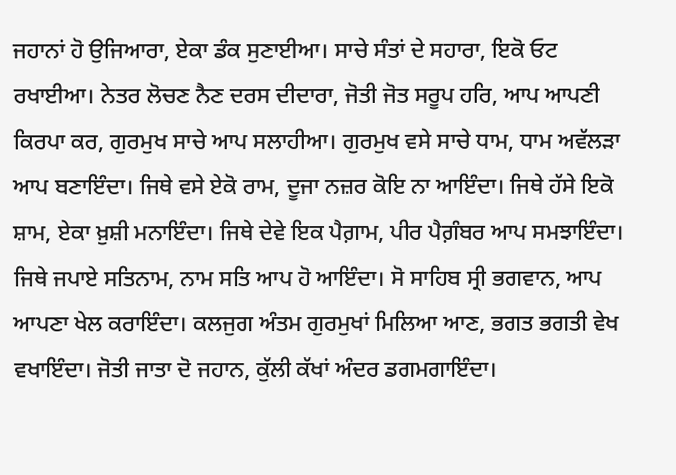ਜਹਾਨਾਂ ਹੋ ਉਜਿਆਰਾ, ਏਕਾ ਡੰਕ ਸੁਣਾਈਆ। ਸਾਚੇ ਸੰਤਾਂ ਦੇ ਸਹਾਰਾ, ਇਕੋ ਓਟ ਰਖਾਈਆ। ਨੇਤਰ ਲੋਚਣ ਨੈਣ ਦਰਸ ਦੀਦਾਰਾ, ਜੋਤੀ ਜੋਤ ਸਰੂਪ ਹਰਿ, ਆਪ ਆਪਣੀ ਕਿਰਪਾ ਕਰ, ਗੁਰਮੁਖ ਸਾਚੇ ਆਪ ਸਲਾਹੀਆ। ਗੁਰਮੁਖ ਵਸੇ ਸਾਚੇ ਧਾਮ, ਧਾਮ ਅਵੱਲੜਾ ਆਪ ਬਣਾਇੰਦਾ। ਜਿਥੇ ਵਸੇ ਏਕੋ ਰਾਮ, ਦੂਜਾ ਨਜ਼ਰ ਕੋਇ ਨਾ ਆਇੰਦਾ। ਜਿਥੇ ਹੱਸੇ ਇਕੋ ਸ਼ਾਮ, ਏਕਾ ਖ਼ੁਸ਼ੀ ਮਨਾਇੰਦਾ। ਜਿਥੇ ਦੇਵੇ ਇਕ ਪੈਗ਼ਾਮ, ਪੀਰ ਪੈਗ਼ੰਬਰ ਆਪ ਸਮਝਾਇੰਦਾ। ਜਿਥੇ ਜਪਾਏ ਸਤਿਨਾਮ, ਨਾਮ ਸਤਿ ਆਪ ਹੋ ਆਇੰਦਾ। ਸੋ ਸਾਹਿਬ ਸ੍ਰੀ ਭਗਵਾਨ, ਆਪ ਆਪਣਾ ਖੇਲ ਕਰਾਇੰਦਾ। ਕਲਜੁਗ ਅੰਤਮ ਗੁਰਮੁਖਾਂ ਮਿਲਿਆ ਆਣ, ਭਗਤ ਭਗਤੀ ਵੇਖ ਵਖਾਇੰਦਾ। ਜੋਤੀ ਜਾਤਾ ਦੋ ਜਹਾਨ, ਕੁੱਲੀ ਕੱਖਾਂ ਅੰਦਰ ਡਗਮਗਾਇੰਦਾ।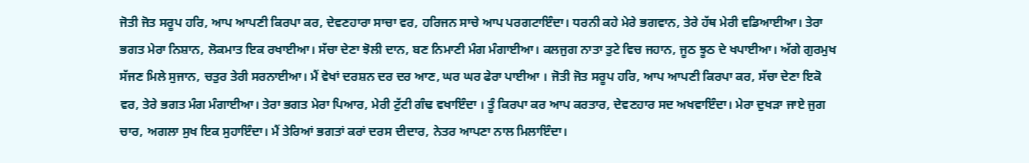ਜੋਤੀ ਜੋਤ ਸਰੂਪ ਹਰਿ, ਆਪ ਆਪਣੀ ਕਿਰਪਾ ਕਰ, ਦੇਵਣਹਾਰਾ ਸਾਚਾ ਵਰ, ਹਰਿਜਨ ਸਾਚੇ ਆਪ ਪਰਗਟਾਇੰਦਾ। ਧਰਨੀ ਕਹੇ ਮੇਰੇ ਭਗਵਾਨ, ਤੇਰੇ ਹੱਥ ਮੇਰੀ ਵਡਿਆਈਆ। ਤੇਰਾ ਭਗਤ ਮੇਰਾ ਨਿਸ਼ਾਨ, ਲੋਕਮਾਤ ਇਕ ਰਖਾਈਆ। ਸੱਚਾ ਦੇਣਾ ਝੋਲੀ ਦਾਨ, ਬਣ ਨਿਮਾਣੀ ਮੰਗ ਮੰਗਾਈਆ। ਕਲਜੁਗ ਨਾਤਾ ਤੁਟੇ ਵਿਚ ਜਹਾਨ, ਜੂਠ ਝੂਠ ਦੇ ਖਪਾਈਆ। ਅੱਗੇ ਗੁਰਮੁਖ ਸੱਜਣ ਮਿਲੇ ਸੁਜਾਨ, ਚਤੁਰ ਤੇਰੀ ਸਰਨਾਈਆ। ਮੈਂ ਵੇਖਾਂ ਦਰਸ਼ਨ ਦਰ ਦਰ ਆਣ, ਘਰ ਘਰ ਫੇਰਾ ਪਾਈਆ । ਜੋਤੀ ਜੋਤ ਸਰੂਪ ਹਰਿ, ਆਪ ਆਪਣੀ ਕਿਰਪਾ ਕਰ, ਸੱਚਾ ਦੇਣਾ ਇਕੋ ਵਰ, ਤੇਰੇ ਭਗਤ ਮੰਗ ਮੰਗਾਈਆ। ਤੇਰਾ ਭਗਤ ਮੇਰਾ ਪਿਆਰ, ਮੇਰੀ ਟੁੱਟੀ ਗੰਢ ਵਖਾਇੰਦਾ । ਤੂੰ ਕਿਰਪਾ ਕਰ ਆਪ ਕਰਤਾਰ, ਦੇਵਣਹਾਰ ਸਦ ਅਖਵਾਇੰਦਾ। ਮੇਰਾ ਦੁਖੜਾ ਜਾਏ ਜੁਗ ਚਾਰ, ਅਗਲਾ ਸੁਖ ਇਕ ਸੁਹਾਇੰਦਾ। ਮੈਂ ਤੇਰਿਆਂ ਭਗਤਾਂ ਕਰਾਂ ਦਰਸ ਦੀਦਾਰ, ਨੇਤਰ ਆਪਣਾ ਨਾਲ ਮਿਲਾਇੰਦਾ।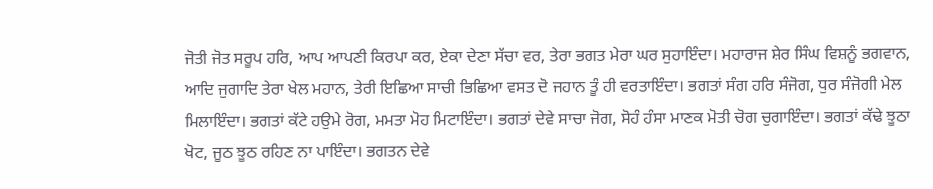ਜੋਤੀ ਜੋਤ ਸਰੂਪ ਹਰਿ, ਆਪ ਆਪਣੀ ਕਿਰਪਾ ਕਰ, ਏਕਾ ਦੇਣਾ ਸੱਚਾ ਵਰ, ਤੇਰਾ ਭਗਤ ਮੇਰਾ ਘਰ ਸੁਹਾਇੰਦਾ। ਮਹਾਰਾਜ ਸ਼ੇਰ ਸਿੰਘ ਵਿਸ਼ਨੂੰ ਭਗਵਾਨ, ਆਦਿ ਜੁਗਾਦਿ ਤੇਰਾ ਖੇਲ ਮਹਾਨ, ਤੇਰੀ ਇਛਿਆ ਸਾਚੀ ਭਿਛਿਆ ਵਸਤ ਦੋ ਜਹਾਨ ਤੂੰ ਹੀ ਵਰਤਾਇੰਦਾ। ਭਗਤਾਂ ਸੰਗ ਹਰਿ ਸੰਜੋਗ, ਧੁਰ ਸੰਜੋਗੀ ਮੇਲ ਮਿਲਾਇੰਦਾ। ਭਗਤਾਂ ਕੱਟੇ ਹਉਮੇ ਰੋਗ, ਮਮਤਾ ਮੋਹ ਮਿਟਾਇੰਦਾ। ਭਗਤਾਂ ਦੇਵੇ ਸਾਚਾ ਜੋਗ, ਸੋਹੰ ਹੰਸਾ ਮਾਣਕ ਮੋਤੀ ਚੋਗ ਚੁਗਾਇੰਦਾ। ਭਗਤਾਂ ਕੱਢੇ ਝੂਠਾ ਖੋਟ, ਜੂਠ ਝੂਠ ਰਹਿਣ ਨਾ ਪਾਇੰਦਾ। ਭਗਤਨ ਦੇਵੇ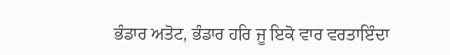ਭੰਡਾਰ ਅਤੋਟ, ਭੰਡਾਰ ਹਰਿ ਜੂ ਇਕੋ ਵਾਰ ਵਰਤਾਇੰਦਾ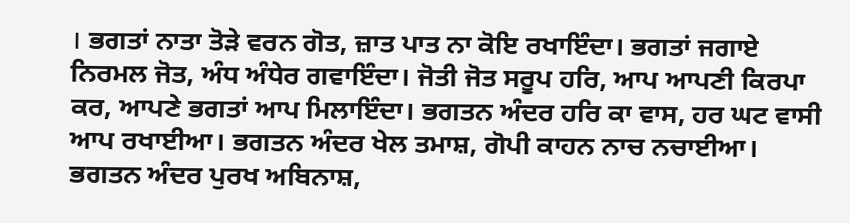। ਭਗਤਾਂ ਨਾਤਾ ਤੋੜੇ ਵਰਨ ਗੋਤ, ਜ਼ਾਤ ਪਾਤ ਨਾ ਕੋਇ ਰਖਾਇੰਦਾ। ਭਗਤਾਂ ਜਗਾਏ ਨਿਰਮਲ ਜੋਤ, ਅੰਧ ਅੰਧੇਰ ਗਵਾਇੰਦਾ। ਜੋਤੀ ਜੋਤ ਸਰੂਪ ਹਰਿ, ਆਪ ਆਪਣੀ ਕਿਰਪਾ ਕਰ, ਆਪਣੇ ਭਗਤਾਂ ਆਪ ਮਿਲਾਇੰਦਾ। ਭਗਤਨ ਅੰਦਰ ਹਰਿ ਕਾ ਵਾਸ, ਹਰ ਘਟ ਵਾਸੀ ਆਪ ਰਖਾਈਆ। ਭਗਤਨ ਅੰਦਰ ਖੇਲ ਤਮਾਸ਼, ਗੋਪੀ ਕਾਹਨ ਨਾਚ ਨਚਾਈਆ। ਭਗਤਨ ਅੰਦਰ ਪੁਰਖ ਅਬਿਨਾਸ਼,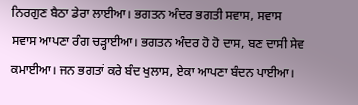ਨਿਰਗੁਣ ਬੈਠਾ ਡੇਰਾ ਲਾਈਆ। ਭਗਤਨ ਅੰਦਰ ਭਗਤੀ ਸਵਾਸ, ਸਵਾਸ ਸਵਾਸ ਆਪਣਾ ਰੰਗ ਚੜ੍ਹਾਈਆ। ਭਗਤਨ ਅੰਦਰ ਹੋ ਹੋ ਦਾਸ, ਬਣ ਦਾਸੀ ਸੇਵ ਕਮਾਈਆ। ਜਨ ਭਗਤਾਂ ਕਰੇ ਬੰਦ ਖੁਲਾਸ, ਏਕਾ ਆਪਣਾ ਬੰਦਨ ਪਾਈਆ।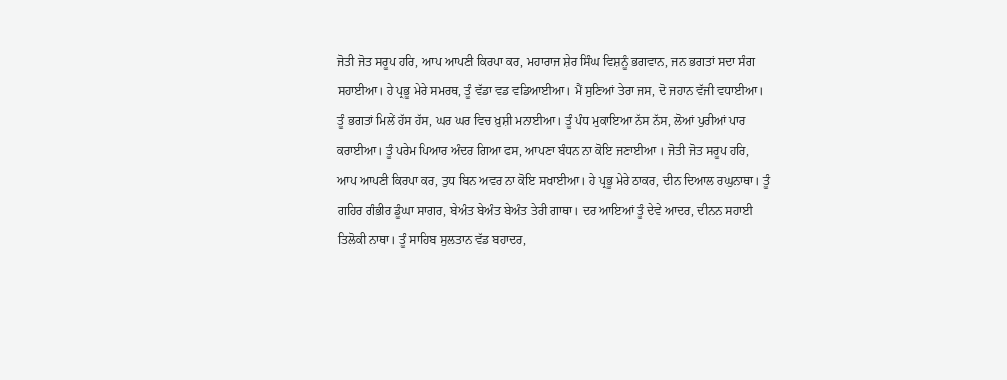ਜੋਤੀ ਜੋਤ ਸਰੂਪ ਹਰਿ, ਆਪ ਆਪਣੀ ਕਿਰਪਾ ਕਰ, ਮਹਾਰਾਜ ਸ਼ੇਰ ਸਿੰਘ ਵਿਸ਼ਨੂੰ ਭਗਵਾਨ, ਜਨ ਭਗਤਾਂ ਸਦਾ ਸੰਗ ਸਹਾਈਆ। ਹੇ ਪ੍ਰਭੂ ਮੇਰੇ ਸਮਰਥ, ਤੂੰ ਵੱਡਾ ਵਡ ਵਡਿਆਈਆ। ਮੈਂ ਸੁਣਿਆਂ ਤੇਰਾ ਜਸ, ਦੋ ਜਹਾਨ ਵੱਜੀ ਵਧਾਈਆ। ਤੂੰ ਭਗਤਾਂ ਮਿਲੇਂ ਹੱਸ ਹੱਸ, ਘਰ ਘਰ ਵਿਚ ਖ਼ੁਸ਼ੀ ਮਨਾਈਆ। ਤੂੰ ਪੰਧ ਮੁਕਾਇਆ ਨੱਸ ਨੱਸ, ਲੋਆਂ ਪੁਰੀਆਂ ਪਾਰ ਕਰਾਈਆ। ਤੂੰ ਪਰੇਮ ਪਿਆਰ ਅੰਦਰ ਗਿਆ ਫਸ, ਆਪਣਾ ਬੰਧਨ ਨਾ ਕੋਇ ਜਣਾਈਆ । ਜੋਤੀ ਜੋਤ ਸਰੂਪ ਹਰਿ, ਆਪ ਆਪਣੀ ਕਿਰਪਾ ਕਰ, ਤੁਧ ਬਿਨ ਅਵਰ ਨਾ ਕੋਇ ਸਖਾਈਆ। ਹੇ ਪ੍ਰਭੂ ਮੇਰੇ ਠਾਕਰ, ਦੀਨ ਦਿਆਲ ਰਘੁਨਾਥਾ। ਤੂੰ ਗਹਿਰ ਗੰਭੀਰ ਡੂੰਘਾ ਸਾਗਰ, ਬੇਅੰਤ ਬੇਅੰਤ ਬੇਅੰਤ ਤੇਰੀ ਗਾਥਾ। ਦਰ ਆਇਆਂ ਤੂੰ ਦੇਵੇ ਆਦਰ, ਦੀਨਨ ਸਹਾਈ ਤਿਲੋਕੀ ਨਾਥਾ। ਤੂੰ ਸਾਹਿਬ ਸੁਲਤਾਨ ਵੱਡ ਬਹਾਦਰ,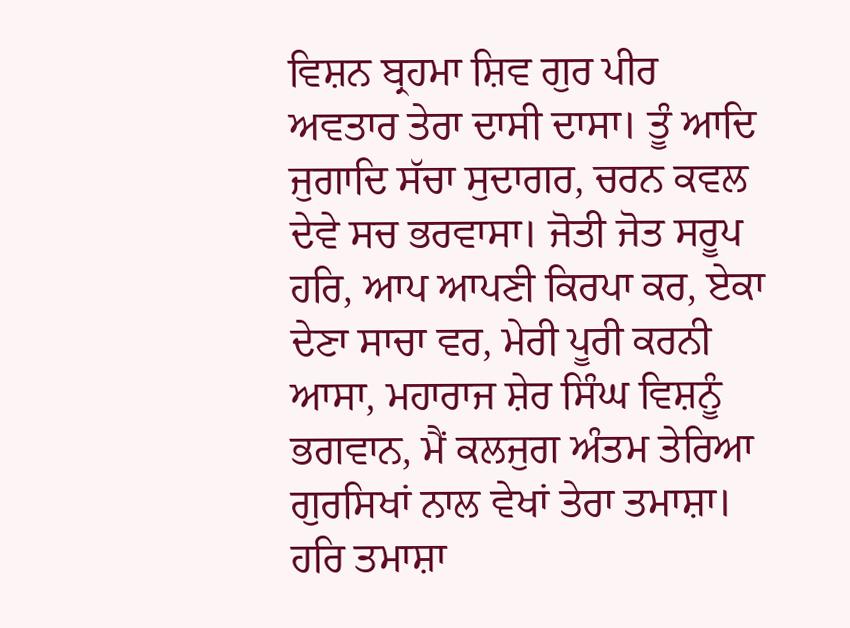ਵਿਸ਼ਨ ਬ੍ਰਹਮਾ ਸ਼ਿਵ ਗੁਰ ਪੀਰ ਅਵਤਾਰ ਤੇਰਾ ਦਾਸੀ ਦਾਸਾ। ਤੂੰ ਆਦਿ ਜੁਗਾਦਿ ਸੱਚਾ ਸੁਦਾਗਰ, ਚਰਨ ਕਵਲ ਦੇਵੇ ਸਚ ਭਰਵਾਸਾ। ਜੋਤੀ ਜੋਤ ਸਰੂਪ ਹਰਿ, ਆਪ ਆਪਣੀ ਕਿਰਪਾ ਕਰ, ਏਕਾ ਦੇਣਾ ਸਾਚਾ ਵਰ, ਮੇਰੀ ਪੂਰੀ ਕਰਨੀ ਆਸਾ, ਮਹਾਰਾਜ ਸ਼ੇਰ ਸਿੰਘ ਵਿਸ਼ਨੂੰ ਭਗਵਾਨ, ਮੈਂ ਕਲਜੁਗ ਅੰਤਮ ਤੇਰਿਆ ਗੁਰਸਿਖਾਂ ਨਾਲ ਵੇਖਾਂ ਤੇਰਾ ਤਮਾਸ਼ਾ। ਹਰਿ ਤਮਾਸ਼ਾ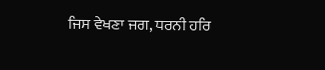ਜਿਸ ਵੇਖਣਾ ਜਗ, ਧਰਨੀ ਹਰਿ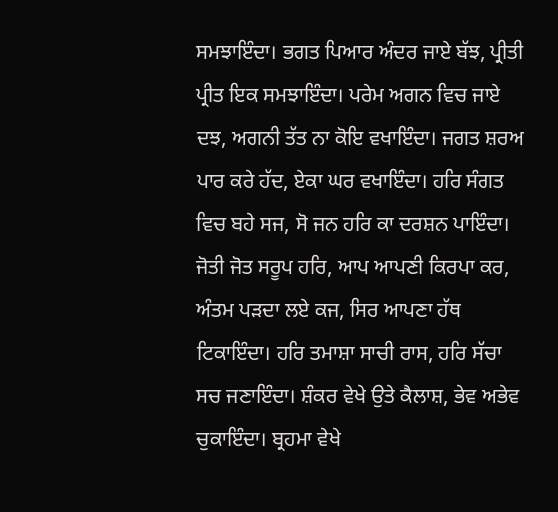ਸਮਝਾਇੰਦਾ। ਭਗਤ ਪਿਆਰ ਅੰਦਰ ਜਾਏ ਬੱਝ, ਪ੍ਰੀਤੀ ਪ੍ਰੀਤ ਇਕ ਸਮਝਾਇੰਦਾ। ਪਰੇਮ ਅਗਨ ਵਿਚ ਜਾਏ ਦਝ, ਅਗਨੀ ਤੱਤ ਨਾ ਕੋਇ ਵਖਾਇੰਦਾ। ਜਗਤ ਸ਼ਰਅ ਪਾਰ ਕਰੇ ਹੱਦ, ਏਕਾ ਘਰ ਵਖਾਇੰਦਾ। ਹਰਿ ਸੰਗਤ ਵਿਚ ਬਹੇ ਸਜ, ਸੋ ਜਨ ਹਰਿ ਕਾ ਦਰਸ਼ਨ ਪਾਇੰਦਾ। ਜੋਤੀ ਜੋਤ ਸਰੂਪ ਹਰਿ, ਆਪ ਆਪਣੀ ਕਿਰਪਾ ਕਰ, ਅੰਤਮ ਪੜਦਾ ਲਏ ਕਜ, ਸਿਰ ਆਪਣਾ ਹੱਥ ਟਿਕਾਇੰਦਾ। ਹਰਿ ਤਮਾਸ਼ਾ ਸਾਚੀ ਰਾਸ, ਹਰਿ ਸੱਚਾ ਸਚ ਜਣਾਇੰਦਾ। ਸ਼ੰਕਰ ਵੇਖੇ ਉਤੇ ਕੈਲਾਸ਼, ਭੇਵ ਅਭੇਵ ਚੁਕਾਇੰਦਾ। ਬ੍ਰਹਮਾ ਵੇਖੇ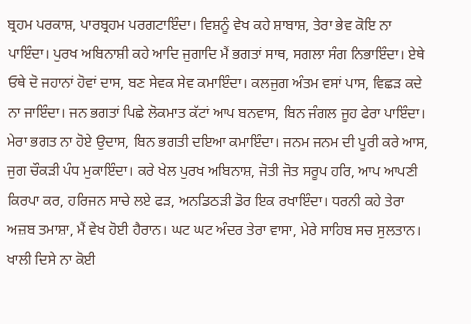ਬ੍ਰਹਮ ਪਰਕਾਸ਼, ਪਾਰਬ੍ਰਹਮ ਪਰਗਟਾਇੰਦਾ। ਵਿਸ਼ਨੂੰ ਵੇਖ ਕਹੇ ਸ਼ਾਬਾਸ਼, ਤੇਰਾ ਭੇਵ ਕੋਇ ਨਾ ਪਾਇੰਦਾ। ਪੁਰਖ ਅਬਿਨਾਸ਼ੀ ਕਹੇ ਆਦਿ ਜੁਗਾਦਿ ਮੈਂ ਭਗਤਾਂ ਸਾਥ, ਸਗਲਾ ਸੰਗ ਨਿਭਾਇੰਦਾ। ਏਥੇ ਓਥੇ ਦੋ ਜਹਾਨਾਂ ਹੋਵਾਂ ਦਾਸ, ਬਣ ਸੇਵਕ ਸੇਵ ਕਮਾਇੰਦਾ। ਕਲਜੁਗ ਅੰਤਮ ਵਸਾਂ ਪਾਸ, ਵਿਛੜ ਕਦੇ ਨਾ ਜਾਇੰਦਾ। ਜਨ ਭਗਤਾਂ ਪਿਛੇ ਲੋਕਮਾਤ ਕੱਟਾਂ ਆਪ ਬਨਵਾਸ, ਬਿਨ ਜੰਗਲ ਜੂਹ ਫੇਰਾ ਪਾਇੰਦਾ। ਮੇਰਾ ਭਗਤ ਨਾ ਹੋਏ ਉਦਾਸ, ਬਿਨ ਭਗਤੀ ਦਇਆ ਕਮਾਇੰਦਾ। ਜਨਮ ਜਨਮ ਦੀ ਪੂਰੀ ਕਰੇ ਆਸ, ਜੁਗ ਚੌਕੜੀ ਪੰਧ ਮੁਕਾਇੰਦਾ। ਕਰੇ ਖੇਲ ਪੁਰਖ ਅਬਿਨਾਸ਼, ਜੋਤੀ ਜੋਤ ਸਰੂਪ ਹਰਿ, ਆਪ ਆਪਣੀ ਕਿਰਪਾ ਕਰ, ਹਰਿਜਨ ਸਾਚੇ ਲਏ ਫੜ, ਅਨਡਿਠੜੀ ਡੋਰ ਇਕ ਰਖਾਇੰਦਾ। ਧਰਨੀ ਕਹੇ ਤੇਰਾ ਅਜ਼ਬ ਤਮਾਸ਼ਾ, ਮੈਂ ਵੇਖ ਹੋਈ ਹੈਰਾਨ। ਘਟ ਘਟ ਅੰਦਰ ਤੇਰਾ ਵਾਸਾ, ਮੇਰੇ ਸਾਹਿਬ ਸਚ ਸੁਲਤਾਨ। ਖਾਲੀ ਦਿਸੇ ਨਾ ਕੋਈ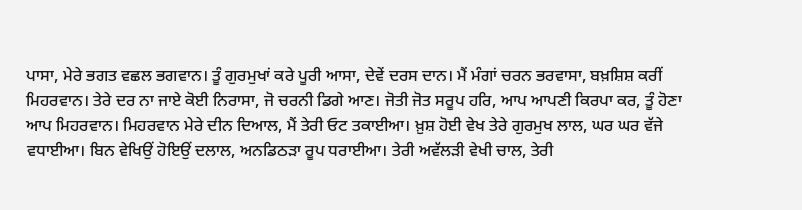ਪਾਸਾ, ਮੇਰੇ ਭਗਤ ਵਛਲ ਭਗਵਾਨ। ਤੂੰ ਗੁਰਮੁਖਾਂ ਕਰੇ ਪੂਰੀ ਆਸਾ, ਦੇਵੇਂ ਦਰਸ ਦਾਨ। ਮੈਂ ਮੰਗਾਂ ਚਰਨ ਭਰਵਾਸਾ, ਬਖ਼ਸ਼ਿਸ਼ ਕਰੀਂ ਮਿਹਰਵਾਨ। ਤੇਰੇ ਦਰ ਨਾ ਜਾਏ ਕੋਈ ਨਿਰਾਸਾ, ਜੋ ਚਰਨੀ ਡਿਗੇ ਆਣ। ਜੋਤੀ ਜੋਤ ਸਰੂਪ ਹਰਿ, ਆਪ ਆਪਣੀ ਕਿਰਪਾ ਕਰ, ਤੂੰ ਹੋਣਾ ਆਪ ਮਿਹਰਵਾਨ। ਮਿਹਰਵਾਨ ਮੇਰੇ ਦੀਨ ਦਿਆਲ, ਮੈਂ ਤੇਰੀ ਓਟ ਤਕਾਈਆ। ਖ਼ੁਸ਼ ਹੋਈ ਵੇਖ ਤੇਰੇ ਗੁਰਮੁਖ ਲਾਲ, ਘਰ ਘਰ ਵੱਜੇ ਵਧਾਈਆ। ਬਿਨ ਵੇਖਿਉਂ ਹੋਇਉਂ ਦਲਾਲ, ਅਨਡਿਠੜਾ ਰੂਪ ਧਰਾਈਆ। ਤੇਰੀ ਅਵੱਲੜੀ ਵੇਖੀ ਚਾਲ, ਤੇਰੀ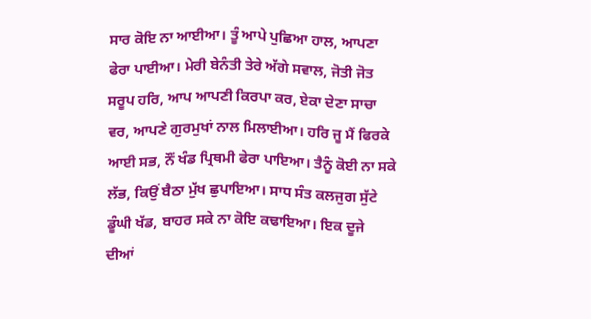ਸਾਰ ਕੋਇ ਨਾ ਆਈਆ। ਤੂੰ ਆਪੇ ਪੁਛਿਆ ਹਾਲ, ਆਪਣਾ ਫੇਰਾ ਪਾਈਆ। ਮੇਰੀ ਬੇਨੰਤੀ ਤੇਰੇ ਅੱਗੇ ਸਵਾਲ, ਜੋਤੀ ਜੋਤ ਸਰੂਪ ਹਰਿ, ਆਪ ਆਪਣੀ ਕਿਰਪਾ ਕਰ, ਏਕਾ ਦੇਣਾ ਸਾਚਾ ਵਰ, ਆਪਣੇ ਗੁਰਮੁਖਾਂ ਨਾਲ ਮਿਲਾਈਆ। ਹਰਿ ਜੂ ਮੈਂ ਫਿਰਕੇ ਆਈ ਸਭ, ਨੌਂ ਖੰਡ ਪ੍ਰਿਥਮੀ ਫੇਰਾ ਪਾਇਆ। ਤੈਨੂੰ ਕੋਈ ਨਾ ਸਕੇ ਲੱਭ, ਕਿਉਂ ਬੈਠਾ ਮੁੱਖ ਛੁਪਾਇਆ। ਸਾਧ ਸੰਤ ਕਲਜੁਗ ਸੁੱਟੇ ਡੂੰਘੀ ਖੱਡ, ਬਾਹਰ ਸਕੇ ਨਾ ਕੋਇ ਕਢਾਇਆ। ਇਕ ਦੂਜੇ ਦੀਆਂ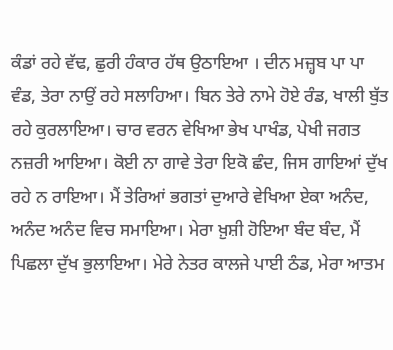ਕੰਡਾਂ ਰਹੇ ਵੱਢ, ਛੁਰੀ ਹੰਕਾਰ ਹੱਥ ਉਠਾਇਆ । ਦੀਨ ਮਜ਼੍ਹਬ ਪਾ ਪਾ ਵੰਡ, ਤੇਰਾ ਨਾਉਂ ਰਹੇ ਸਲਾਹਿਆ। ਬਿਨ ਤੇਰੇ ਨਾਮੇ ਹੋਏ ਰੰਡ, ਖਾਲੀ ਬੁੱਤ ਰਹੇ ਕੁਰਲਾਇਆ। ਚਾਰ ਵਰਨ ਵੇਖਿਆ ਭੇਖ ਪਾਖੰਡ, ਪੇਖੀ ਜਗਤ ਨਜ਼ਰੀ ਆਇਆ। ਕੋਈ ਨਾ ਗਾਵੇ ਤੇਰਾ ਇਕੋ ਛੰਦ, ਜਿਸ ਗਾਇਆਂ ਦੁੱਖ ਰਹੇ ਨ ਰਾਇਆ। ਮੈਂ ਤੇਰਿਆਂ ਭਗਤਾਂ ਦੁਆਰੇ ਵੇਖਿਆ ਏਕਾ ਅਨੰਦ, ਅਨੰਦ ਅਨੰਦ ਵਿਚ ਸਮਾਇਆ। ਮੇਰਾ ਖ਼ੁਸ਼ੀ ਹੋਇਆ ਬੰਦ ਬੰਦ, ਮੈਂ ਪਿਛਲਾ ਦੁੱਖ ਭੁਲਾਇਆ। ਮੇਰੇ ਨੇਤਰ ਕਾਲਜੇ ਪਾਈ ਠੰਡ, ਮੇਰਾ ਆਤਮ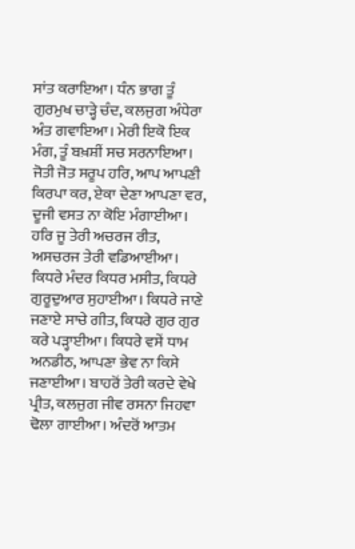ਸਾਂਤ ਕਰਾਇਆ। ਧੰਨ ਭਾਗ ਤੂੰ ਗੁਰਮੁਖ ਚਾੜ੍ਹੇ ਚੰਦ, ਕਲਜੁਗ ਅੰਧੇਰਾ ਅੰਤ ਗਵਾਇਆ। ਮੇਰੀ ਇਕੋ ਇਕ ਮੰਗ, ਤੂੰ ਬਖ਼ਸ਼ੀਂ ਸਚ ਸਰਨਾਇਆ। ਜੋਤੀ ਜੋਤ ਸਰੂਪ ਹਰਿ, ਆਪ ਆਪਣੀ ਕਿਰਪਾ ਕਰ, ਏਕਾ ਦੇਣਾ ਆਪਣਾ ਵਰ, ਦੂਜੀ ਵਸਤ ਨਾ ਕੋਇ ਮੰਗਾਈਆ। ਹਰਿ ਜੂ ਤੇਰੀ ਅਚਰਜ ਰੀਤ, ਅਸਚਰਜ ਤੇਰੀ ਵਡਿਆਈਆ। ਕਿਧਰੇ ਮੰਦਰ ਕਿਧਰ ਮਸੀਤ, ਕਿਧਰੇ ਗੁਰੂਦੁਆਰ ਸੁਹਾਈਆ। ਕਿਧਰੇ ਜਾਣੇ ਜਣਾਏ ਸਾਚੇ ਗੀਤ, ਕਿਧਰੇ ਗੁਰ ਗੁਰ ਕਰੇ ਪੜ੍ਹਾਈਆ। ਕਿਧਰੇ ਵਸੇਂ ਧਾਮ ਅਨਡੀਠ, ਆਪਣਾ ਭੇਵ ਨਾ ਕਿਸੇ ਜਣਾਈਆ। ਬਾਹਰੋਂ ਤੇਰੀ ਕਰਦੇ ਵੇਖੇ ਪ੍ਰੀਤ, ਕਲਜੁਗ ਜੀਵ ਰਸਨਾ ਜਿਹਵਾ ਢੋਲਾ ਗਾਈਆ। ਅੰਦਰੋਂ ਆਤਮ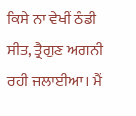ਕਿਸੇ ਨਾ ਵੇਖੀਂ ਠੰਡੀ ਸੀਤ, ਤ੍ਰੈਗੁਣ ਅਗਨੀ ਰਹੀ ਜਲਾਈਆ। ਮੈਂ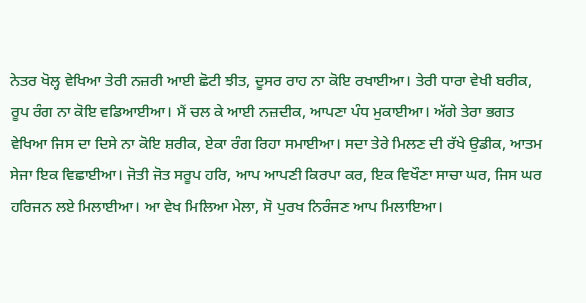ਨੇਤਰ ਖੋਲ੍ਹ ਵੇਖਿਆ ਤੇਰੀ ਨਜ਼ਰੀ ਆਈ ਛੋਟੀ ਝੀਤ, ਦੂਸਰ ਰਾਹ ਨਾ ਕੋਇ ਰਖਾਈਆ। ਤੇਰੀ ਧਾਰਾ ਵੇਖੀ ਬਰੀਕ, ਰੂਪ ਰੰਗ ਨਾ ਕੋਇ ਵਡਿਆਈਆ। ਮੈਂ ਚਲ ਕੇ ਆਈ ਨਜ਼ਦੀਕ, ਆਪਣਾ ਪੰਧ ਮੁਕਾਈਆ। ਅੱਗੇ ਤੇਰਾ ਭਗਤ ਵੇਖਿਆ ਜਿਸ ਦਾ ਦਿਸੇ ਨਾ ਕੋਇ ਸ਼ਰੀਕ, ਏਕਾ ਰੰਗ ਰਿਹਾ ਸਮਾਈਆ। ਸਦਾ ਤੇਰੇ ਮਿਲਣ ਦੀ ਰੱਖੇ ਉਡੀਕ, ਆਤਮ ਸੇਜਾ ਇਕ ਵਿਛਾਈਆ। ਜੋਤੀ ਜੋਤ ਸਰੂਪ ਹਰਿ, ਆਪ ਆਪਣੀ ਕਿਰਪਾ ਕਰ, ਇਕ ਵਿਖੌਣਾ ਸਾਚਾ ਘਰ, ਜਿਸ ਘਰ ਹਰਿਜਨ ਲਏ ਮਿਲਾਈਆ। ਆ ਵੇਖ ਮਿਲਿਆ ਮੇਲਾ, ਸੋ ਪੁਰਖ ਨਿਰੰਜਣ ਆਪ ਮਿਲਾਇਆ।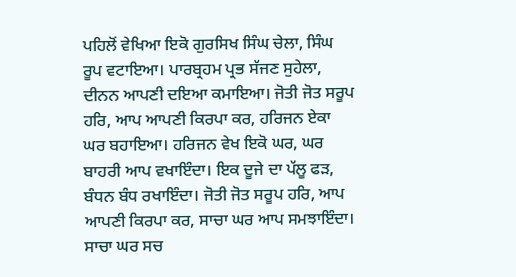ਪਹਿਲੋਂ ਵੇਖਿਆ ਇਕੋ ਗੁਰਸਿਖ ਸਿੰਘ ਚੇਲਾ, ਸਿੰਘ ਰੂਪ ਵਟਾਇਆ। ਪਾਰਬ੍ਰਹਮ ਪ੍ਰਭ ਸੱਜਣ ਸੁਹੇਲਾ, ਦੀਨਨ ਆਪਣੀ ਦਇਆ ਕਮਾਇਆ। ਜੋਤੀ ਜੋਤ ਸਰੂਪ ਹਰਿ, ਆਪ ਆਪਣੀ ਕਿਰਪਾ ਕਰ, ਹਰਿਜਨ ਏਕਾ ਘਰ ਬਹਾਇਆ। ਹਰਿਜਨ ਵੇਖ ਇਕੋ ਘਰ, ਘਰ ਬਾਹਰੀ ਆਪ ਵਖਾਇੰਦਾ। ਇਕ ਦੂਜੇ ਦਾ ਪੱਲੂ ਫੜ, ਬੰਧਨ ਬੰਧ ਰਖਾਇੰਦਾ। ਜੋਤੀ ਜੋਤ ਸਰੂਪ ਹਰਿ, ਆਪ ਆਪਣੀ ਕਿਰਪਾ ਕਰ, ਸਾਚਾ ਘਰ ਆਪ ਸਮਝਾਇੰਦਾ। ਸਾਚਾ ਘਰ ਸਚ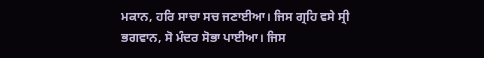ਮਕਾਨ, ਹਰਿ ਸਾਚਾ ਸਚ ਜਣਾਈਆ। ਜਿਸ ਗ੍ਰਹਿ ਵਸੇ ਸ੍ਰੀ ਭਗਵਾਨ, ਸੋ ਮੰਦਰ ਸੋਭਾ ਪਾਈਆ। ਜਿਸ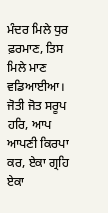ਮੰਦਰ ਮਿਲੇ ਧੁਰ ਫ਼ਰਮਾਣ, ਤਿਸ ਮਿਲੇ ਮਾਣ ਵਡਿਆਈਆ। ਜੋਤੀ ਜੋਤ ਸਰੂਪ ਹਰਿ, ਆਪ ਆਪਣੀ ਕਿਰਪਾ ਕਰ, ਏਕਾ ਗ੍ਰਹਿ ਏਕਾ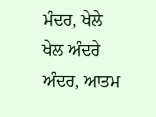ਮੰਦਰ, ਖੇਲੇ ਖੇਲ ਅੰਦਰੇ ਅੰਦਰ, ਆਤਮ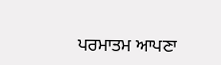ਪਰਮਾਤਮ ਆਪਣਾ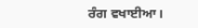ਰੰਗ ਵਖਾਈਆ।